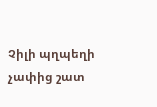Չիլի պղպեղի չափից շատ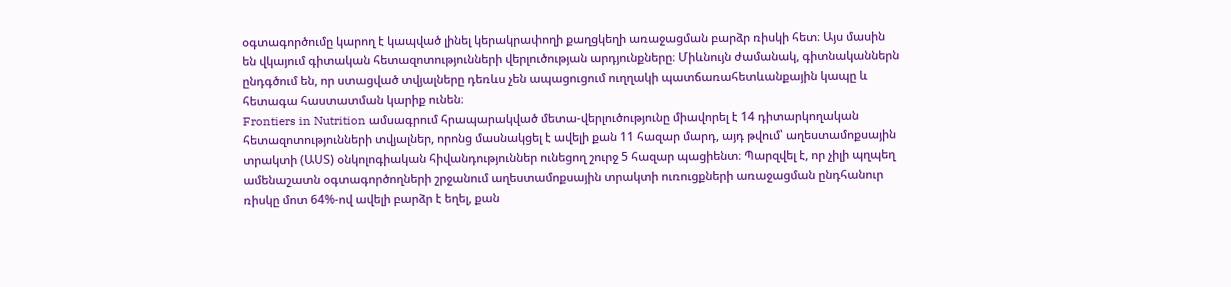օգտագործումը կարող է կապված լինել կերակրափողի քաղցկեղի առաջացման բարձր ռիսկի հետ։ Այս մասին են վկայում գիտական հետազոտությունների վերլուծության արդյունքները։ Միևնույն ժամանակ, գիտնականներն ընդգծում են, որ ստացված տվյալները դեռևս չեն ապացուցում ուղղակի պատճառահետևանքային կապը և հետագա հաստատման կարիք ունեն։
Frontiers in Nutrition ամսագրում հրապարակված մետա-վերլուծությունը միավորել է 14 դիտարկողական հետազոտությունների տվյալներ, որոնց մասնակցել է ավելի քան 11 հազար մարդ, այդ թվում՝ աղեստամոքսային տրակտի (ԱՍՏ) օնկոլոգիական հիվանդություններ ունեցող շուրջ 5 հազար պացիենտ։ Պարզվել է, որ չիլի պղպեղ ամենաշատն օգտագործողների շրջանում աղեստամոքսային տրակտի ուռուցքների առաջացման ընդհանուր ռիսկը մոտ 64%-ով ավելի բարձր է եղել, քան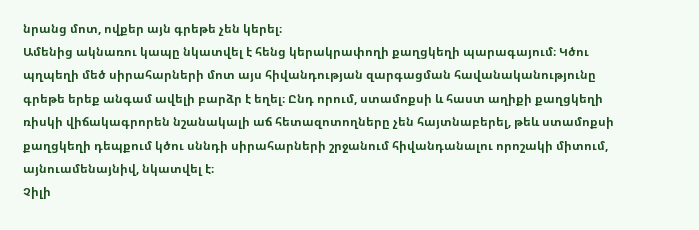նրանց մոտ, ովքեր այն գրեթե չեն կերել։
Ամենից ակնառու կապը նկատվել է հենց կերակրափողի քաղցկեղի պարագայում։ Կծու պղպեղի մեծ սիրահարների մոտ այս հիվանդության զարգացման հավանականությունը գրեթե երեք անգամ ավելի բարձր է եղել։ Ընդ որում, ստամոքսի և հաստ աղիքի քաղցկեղի ռիսկի վիճակագրորեն նշանակալի աճ հետազոտողները չեն հայտնաբերել, թեև ստամոքսի քաղցկեղի դեպքում կծու սննդի սիրահարների շրջանում հիվանդանալու որոշակի միտում, այնուամենայնիվ, նկատվել է։
Չիլի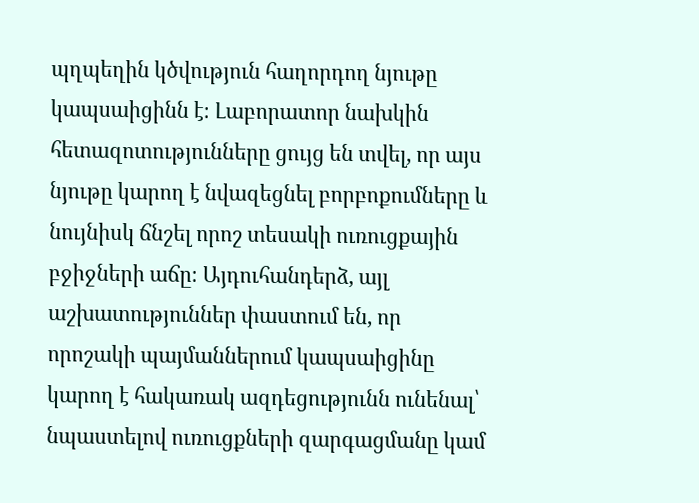պղպեղին կծվություն հաղորդող նյութը կապսաիցինն է։ Լաբորատոր նախկին հետազոտությունները ցույց են տվել, որ այս նյութը կարող է նվազեցնել բորբոքումները և նույնիսկ ճնշել որոշ տեսակի ուռուցքային բջիջների աճը։ Այդուհանդերձ, այլ աշխատություններ փաստում են, որ որոշակի պայմաններում կապսաիցինը կարող է հակառակ ազդեցությունն ունենալ՝ նպաստելով ուռուցքների զարգացմանը կամ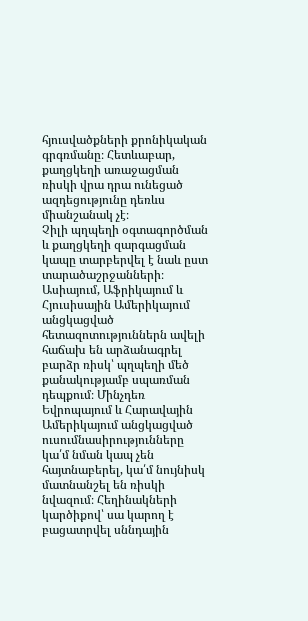հյուսվածքների քրոնիկական գրգռմանը։ Հետևաբար, քաղցկեղի առաջացման ռիսկի վրա դրա ունեցած ազդեցությունը դեռևս միանշանակ չէ։
Չիլի պղպեղի օգտագործման և քաղցկեղի զարգացման կապը տարբերվել է նաև ըստ տարածաշրջանների։ Ասիայում, Աֆրիկայում և Հյուսիսային Ամերիկայում անցկացված հետազոտություններն ավելի հաճախ են արձանագրել բարձր ռիսկ՝ պղպեղի մեծ քանակությամբ սպառման դեպքում։ Մինչդեռ Եվրոպայում և Հարավային Ամերիկայում անցկացված ուսումնասիրությունները կա՛մ նման կապ չեն հայտնաբերել, կա՛մ նույնիսկ մատնանշել են ռիսկի նվազում։ Հեղինակների կարծիքով՝ սա կարող է բացատրվել սննդային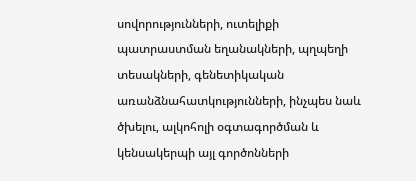սովորությունների, ուտելիքի պատրաստման եղանակների, պղպեղի տեսակների, գենետիկական առանձնահատկությունների, ինչպես նաև ծխելու, ալկոհոլի օգտագործման և կենսակերպի այլ գործոնների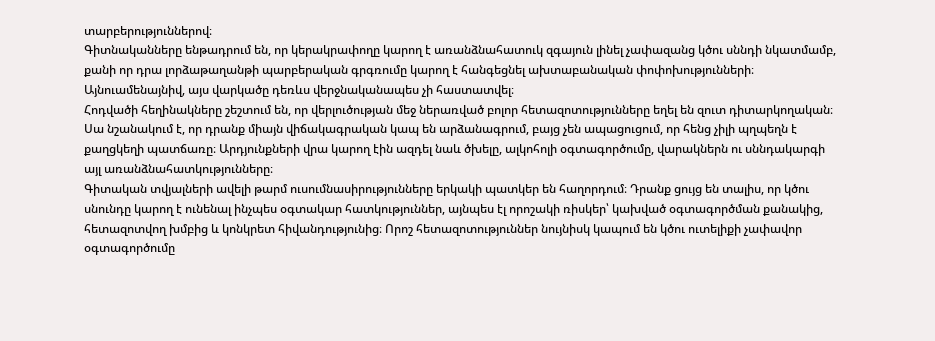տարբերություններով։
Գիտնականները ենթադրում են, որ կերակրափողը կարող է առանձնահատուկ զգայուն լինել չափազանց կծու սննդի նկատմամբ, քանի որ դրա լորձաթաղանթի պարբերական գրգռումը կարող է հանգեցնել ախտաբանական փոփոխությունների։ Այնուամենայնիվ, այս վարկածը դեռևս վերջնականապես չի հաստատվել։
Հոդվածի հեղինակները շեշտում են, որ վերլուծության մեջ ներառված բոլոր հետազոտությունները եղել են զուտ դիտարկողական։ Սա նշանակում է, որ դրանք միայն վիճակագրական կապ են արձանագրում, բայց չեն ապացուցում, որ հենց չիլի պղպեղն է քաղցկեղի պատճառը։ Արդյունքների վրա կարող էին ազդել նաև ծխելը, ալկոհոլի օգտագործումը, վարակներն ու սննդակարգի այլ առանձնահատկությունները։
Գիտական տվյալների ավելի թարմ ուսումնասիրությունները երկակի պատկեր են հաղորդում։ Դրանք ցույց են տալիս, որ կծու սնունդը կարող է ունենալ ինչպես օգտակար հատկություններ, այնպես էլ որոշակի ռիսկեր՝ կախված օգտագործման քանակից, հետազոտվող խմբից և կոնկրետ հիվանդությունից։ Որոշ հետազոտություններ նույնիսկ կապում են կծու ուտելիքի չափավոր օգտագործումը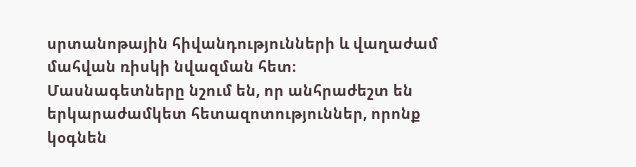սրտանոթային հիվանդությունների և վաղաժամ մահվան ռիսկի նվազման հետ։
Մասնագետները նշում են, որ անհրաժեշտ են երկարաժամկետ հետազոտություններ, որոնք կօգնեն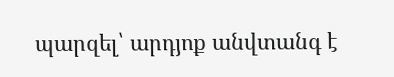պարզել՝ արդյոք անվտանգ է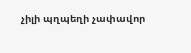չիլի պղպեղի չափավոր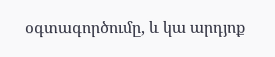օգտագործումը, և կա արդյոք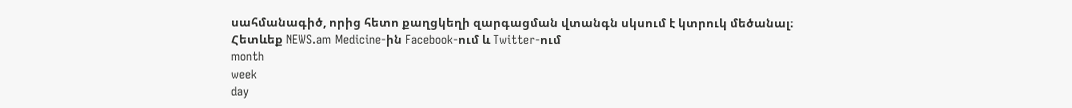սահմանագիծ, որից հետո քաղցկեղի զարգացման վտանգն սկսում է կտրուկ մեծանալ։
Հետևեք NEWS.am Medicine-ին Facebook-ում և Twitter-ում
month
week
day